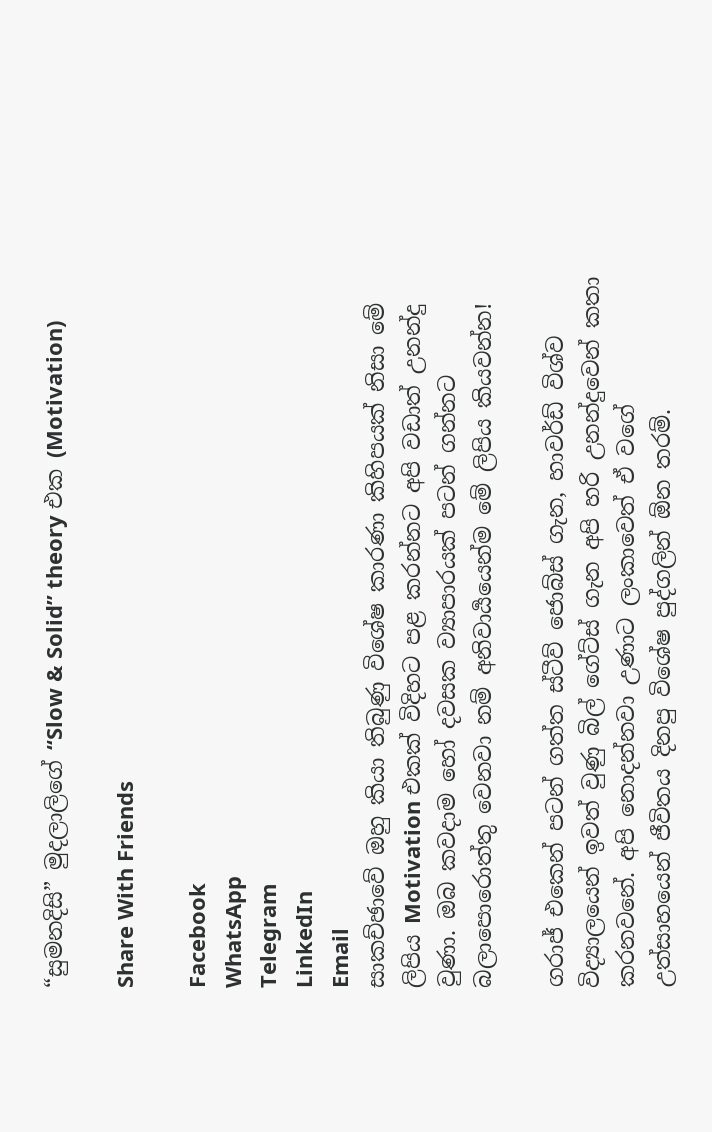“සුමනදිසි” මුදලාලිගේ “Slow & Solid” theory එක (Motivation)

Share With Friends

Facebook
WhatsApp
Telegram
LinkedIn
Email
සාකච්ඡාවේ ඔහු කියා තිබුණු විශේෂ කාරණා කිහිපයක් නිසා මේ ලිපිය Motivation එකක් විදිහට පළ කරන්නට අපි වඩාත් උනන්දු වුණා. ඔබ කවදාම හෝ දවසක ව්‍යාපාරයක් පටන් ගන්නට බලාපොරොත්තු වෙනවා නම් අනිවාර්‍යයෙන්ම මේ ලිපිය කියවන්න!

ගරාජ් එකෙන් පටන් ගත්ත ස්ටීව් ජොබ්ස් ගැන, හාවර්ඩ් විශ්ව විද්‍යාලයෙන් ඉවත් වුණු බිල් ගේට්ස් ගැන අපි හරි උනන්දුවෙන් කතා කරනවනේ. අපි නොදන්නවා උණාට ලංකාවෙත් ඒ වගේ උත්සාහයෙන් ජීවිතය දිනපු විශේෂ පුද්ගලින් ඕන තරම්.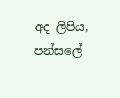අද ලිපිය, පන්සලේ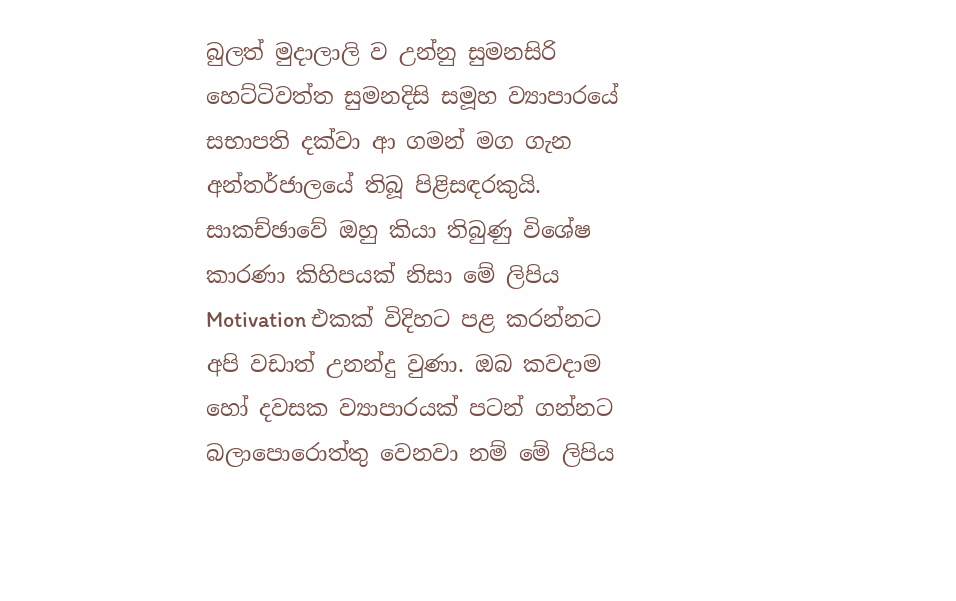බුලත් මුදාලාලි ව උන්නු සුමනසිරි හෙට්ටිවත්ත සුමනදිසි සමූහ ව්‍යාපාරයේ සභාපති දක්වා ආ ගමන් මග ගැන අන්තර්ජාලයේ තිබූ පිළිසඳරකුයි. සාකච්ඡාවේ ඔහු කියා තිබුණු විශේෂ කාරණා කිහිපයක් නිසා මේ ලිපිය Motivation එකක් විදිහට පළ කරන්නට අපි වඩාත් උනන්දු වුණා. ඔබ කවදාම හෝ දවසක ව්‍යාපාරයක් පටන් ගන්නට බලාපොරොත්තු වෙනවා නම් මේ ලිපිය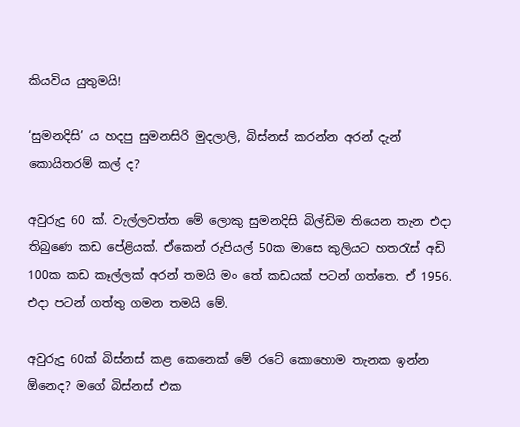කියවිය යුතුමයි!

‘සුමනදිසි’ ය හදපු සුමනසිරි මුදලාලි, බිස්නස් කරන්න අරන් දැන් කොයිතරම් කල් ද?

අවුරුදු 60 ක්. වැල්ලවත්ත මේ ලොකු සුමනදිසි බිල්ඩිම තියෙන තැන එදා තිබුණෙ කඩ පේළියක්. ඒකෙන් රුපියල් 50ක මාසෙ කුලියට හතරැස් අඩි 100ක කඩ කෑල්ලක් අරන් තමයි මං තේ කඩයක් පටන් ගත්තෙ. ඒ 1956. එදා පටන් ගත්තු ගමන තමයි මේ.

අවුරුදු 60ක් බිස්නස් කළ කෙනෙක් මේ රටේ කොහොම තැනක ඉන්න ඕනෙද? මගේ බිස්නස් එක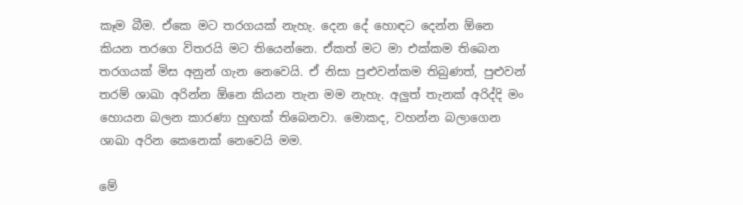කෑම බීම. ඒකෙ මට තරගයක් නැහැ. දෙන දේ හොඳට දෙන්න ඕනෙ කියන තරගෙ විතරයි මට තියෙන්නෙ. ඒකත් මට මා එක්කම තිබෙන තරගයක් මිස අනුන් ගැන නෙවෙයි. ඒ නිසා පුළුවන්කම තිබුණත්, පුළුවන් තරම් ශාඛා අරින්න ඕනෙ කියන තැන මම නැහැ. අලුත් තැනක් අරිද්දි මං හොයන බලන කාරණා හුඟක් තිබෙනවා. මොකද, වහන්න බලාගෙන ශාඛා අරින කෙනෙක් නෙවෙයි මම.

මේ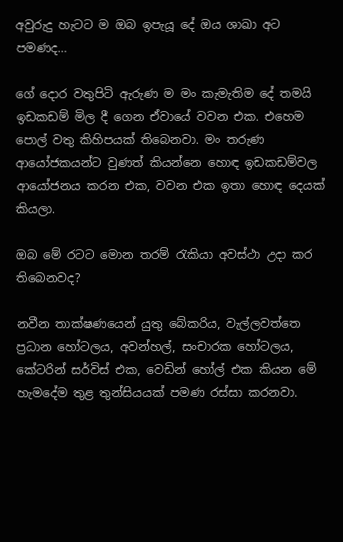අවුරුදු හැටට ම ඔබ ඉපැයූ දේ ඔය ශාඛා අට පමණද…

ගේ දොර වතුපිටි ඇරුණ ම මං කැමැතිම දේ තමයි ඉඩකඩම් මිල දී ගෙන ඒවායේ වවන එක. එහෙම පොල් වතු කිහිපයක් තිබෙනවා. මං තරුණ ආයෝජකයන්ට වුණත් කියන්නෙ හොඳ ඉඩකඩම්වල ආයෝජනය කරන එක, වවන එක ඉතා හොඳ දෙයක් කියලා.

ඔබ මේ රටට මොන තරම් රැකියා අවස්ථා උදා කර තිබෙනවද?

නවීන තාක්ෂණයෙන් යුතු බේකරිය, වැල්ලවත්තෙ ප්‍රධාන හෝටලය, අවන්හල්, සංචාරක හෝටලය, කේටරින් සර්විස් එක, වෙඩින් හෝල් එක කියන මේ හැමදේම තුළ තුන්සියයක් පමණ රස්සා කරනවා.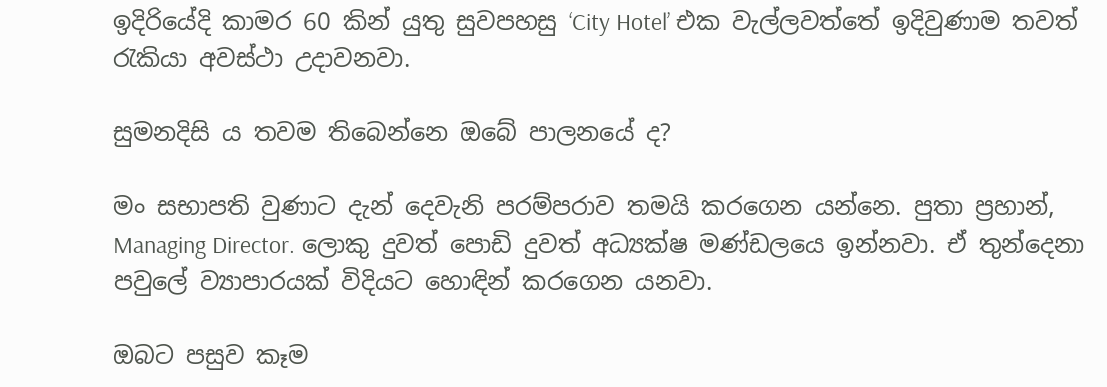ඉදිරියේදි කාමර 60 කින් යුතු සුවපහසු ‘City Hotel’ එක වැල්ලවත්තේ ඉදිවුණාම තවත් රැකියා අවස්ථා උදාවනවා.

සුමනදිසි ය තවම තිබෙන්නෙ ඔබේ පාලනයේ ද?

මං සභාපති වුණාට දැන් දෙවැනි පරම්පරාව තමයි කරගෙන යන්නෙ. පුතා ප්‍රහාන්, Managing Director. ලොකු දුවත් පොඩි දුවත් අධ්‍යක්ෂ මණ්ඩ‍ලයෙ ඉන්නවා. ඒ තුන්දෙනා පවුලේ ව්‍යාපාරයක් විදියට හොඳින් කරගෙන යනවා.

ඔබට පසුව කෑම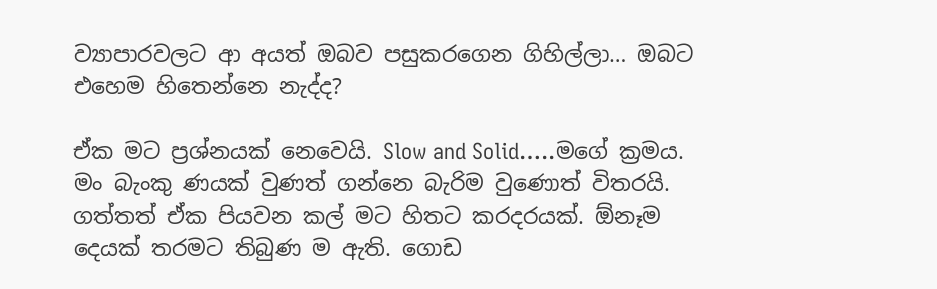ව්‍යාපාරවලට ආ අයත් ඔබව පසුකරගෙන ගිහිල්ලා… ඔබට එහෙම හිතෙන්නෙ නැද්ද?

ඒක මට ප්‍රශ්නයක් නෙවෙයි. Slow and Solid…..මගේ ක්‍රමය. මං බැංකු ණයක් වුණත් ගන්නෙ බැරිම වුණොත් විතරයි. ගත්තත් ඒක පියවන කල් මට හිතට කරදරයක්. ඕනෑම දෙයක් තරමට තිබුණ ම ඇති. ගොඩ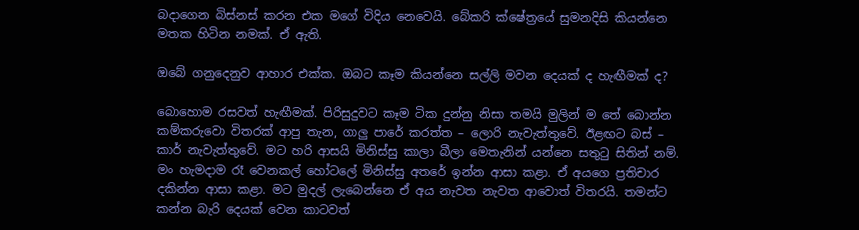බදාගෙන බිස්නස් කරන එක මගේ විදිය නෙවෙයි. බේකරි ක්ෂේත්‍රයේ සුමනදිසි කියන්නෙ මතක හිටින නමක්. ඒ ඇති.

ඔබේ ගනුදෙනුව ආහාර එක්ක. ඔබට කෑම කියන්නෙ සල්ලි මවන දෙයක් ද හැඟීමක් ද?

බොහොම රසවත් හැඟීමක්. පිරිසුදුවට කෑම ටික දුන්නු නිසා තමයි මුලින් ම තේ බොන්න කම්කරුවො විතරක් ආපු තැන, ගාලු පාරේ කරත්ත – ලොරි නැවැත්තුවේ. ඊළඟට බස් – කාර් නැවැත්තුවේ. මට හරි ආසයි මිනිස්සු කාලා බීලා මෙතැනින් යන්නෙ සතුටු සිතින් නම්. මං හැමදාම රෑ වෙනකල් හෝටලේ මිනිස්සු අතරේ ඉන්න ආසා කළා. ඒ අය‍ගෙ ප්‍රතිචාර දකින්න ආසා කළා. මට මුදල් ලැබෙන්නෙ ඒ අය නැවත නැවත ආවොත් විතරයි. තමන්ට කන්න බැරි දෙයක් වෙන කාටවත්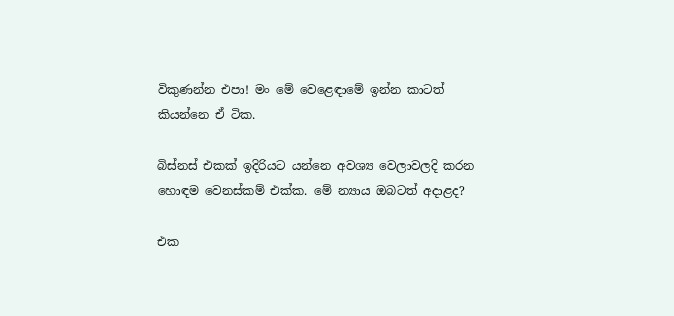විකුණන්න එපා! මං මේ වෙළෙඳාමේ ඉන්න කාටත් කියන්නෙ ඒ ටික.

බිස්නස් එකක් ඉදිරියට යන්නෙ අවශ්‍ය වෙලාවලදි කරන හොඳම වෙනස්කම් එක්ක. මේ න්‍යාය ඔබටත් අදාළද?

එක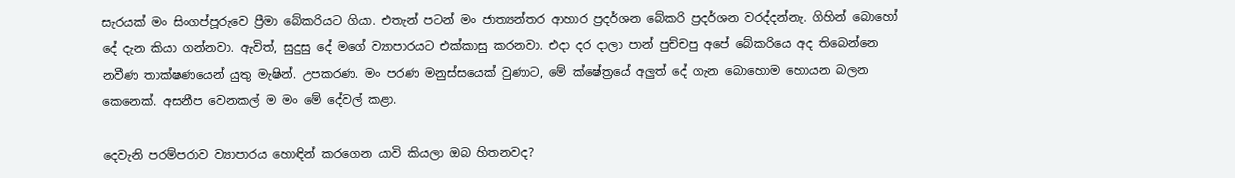සැරයක් මං සිංගප්පූරුවෙ ප්‍රීමා බේකරියට ගියා. එතැන් පටන් මං ජාත්‍යන්තර ආහාර ප්‍රදර්ශන බේකරි ප්‍රදර්ශන වරද්දන්නැ. ගිහින් බොහෝ දේ දැන කියා ගන්නවා. ඇවිත්, සුදුසු දේ මගේ ව්‍යාපාරයට එක්කාසු කරනවා. එදා දර දාලා පාන් පුච්චපු අපේ බේකරියෙ අද තිබෙන්නෙ නවීණ තාක්ෂණයෙන් යුතු මැෂින්. උපකරණ. මං පරණ මනුස්සයෙක් වුණාට, මේ ක්ෂේත්‍රයේ අලුත් දේ ගැන බොහොම හොයන බලන කෙනෙක්. අසනීප වෙනකල් ම මං මේ දේවල් කළා.

දෙවැනි පරම්පරාව ව්‍යාපාරය හොඳින් කරගෙන යාවි කියලා ඔබ හිතනවද?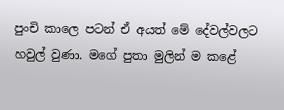පුංචි කාලෙ පටන් ඒ අයත් මේ දේවල්වලට හවුල් වුණා. මගේ පුතා මුලින් ම කළේ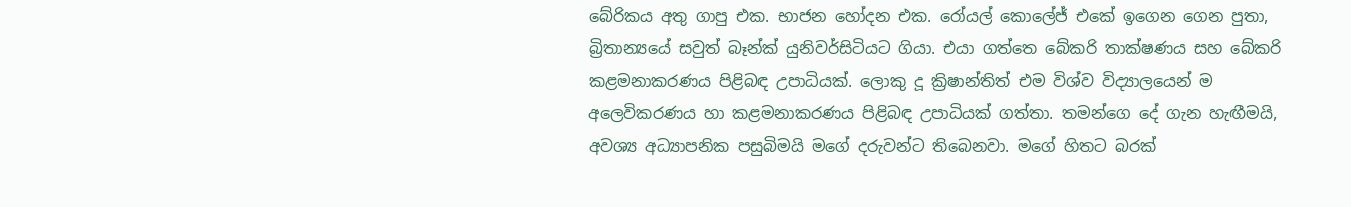බේරිකය අතු ගාපු එක. භාජන හෝදන එක. රෝයල් කොලේජ් එකේ ඉගෙන ගෙන පුතා, බ්‍රිතාන්‍යයේ සවුත් බෑන්ක් යුනිවර්සිටියට ගියා. එයා ගත්තෙ බේකරි තාක්ෂණය සහ බේකරි කළමනාකරණය පිළිබඳ උපාධියක්. ලොකු දූ ක්‍රිෂාන්තිත් එම විශ්ව විද්‍යාලයෙන් ම අලෙවිකරණය හා කළමනාකරණය පිළිබඳ උපාධියක් ගත්තා. තමන්ගෙ දේ ගැන හැඟීමයි, අවශ්‍ය අධ්‍යාපනික පසුබිමයි මගේ දරුවන්ට තිබෙනවා. මගේ හිතට බරක්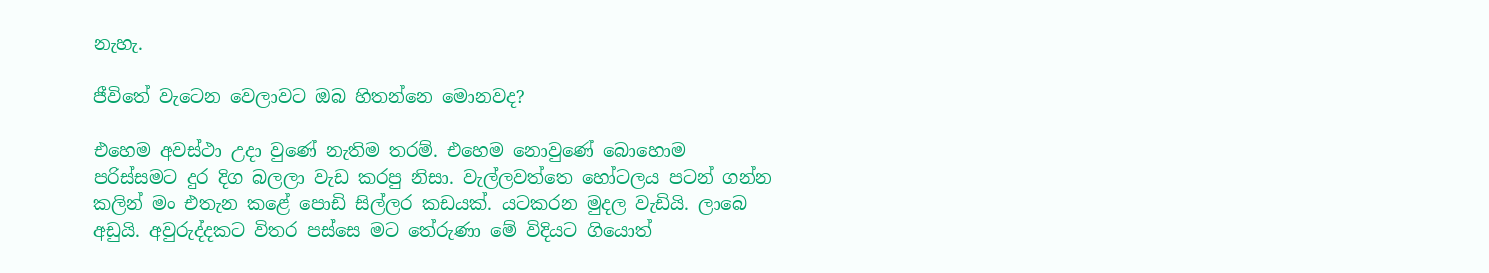නැහැ.

ජීවිතේ වැටෙන වෙලාවට ඔබ හිතන්නෙ මොනවද?

එහෙම අවස්ථා උදා වුණේ නැතිම තරම්. එහෙම නොවුණේ බොහොම පරිස්සමට දුර දිග බලලා වැඩ කරපු නිසා. වැල්ලවත්තෙ හෝටලය පටන් ගන්න කලින් මං එතැන කළේ පොඩි සිල්ලර කඩයක්. යටකරන මුදල වැඩියි. ලාබෙ අඩුයි. අවුරුද්දකට විතර පස්සෙ මට තේරුණා මේ විදියට ගියොත්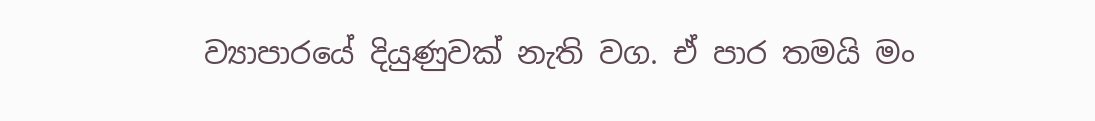ව්‍යාපාරයේ දියුණුවක් නැති වග. ඒ පාර තමයි මං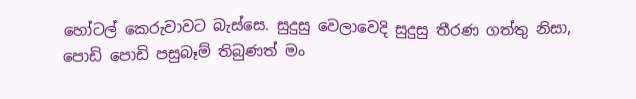හෝටල් කෙරුවාවට බැස්සෙ. සුදුසු වෙලාවෙදි සුදුසු තීරණ ගත්තු නිසා, පොඩි පොඩි පසුබෑම් තිබුණත් මං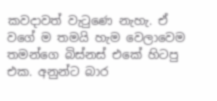කවදාවත් වැටුණෙ නැහැ. ඒ වගේ ම තමයි හැම වෙලාවෙම තමන්ගෙ බිස්නස් එකේ හිටපු එක. අනුන්ට බාර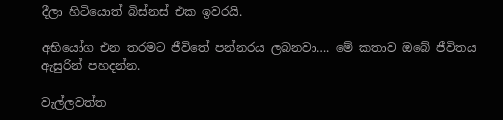දීලා හිටියොත් බිස්නස් එක ඉවරයි.

අභියෝග එන තරමට ජීවිතේ පන්නරය ලබනවා…. මේ කතාව ඔබේ ජීවිතය ඇසුරින් පහදන්න.

වැල්ලවත්ත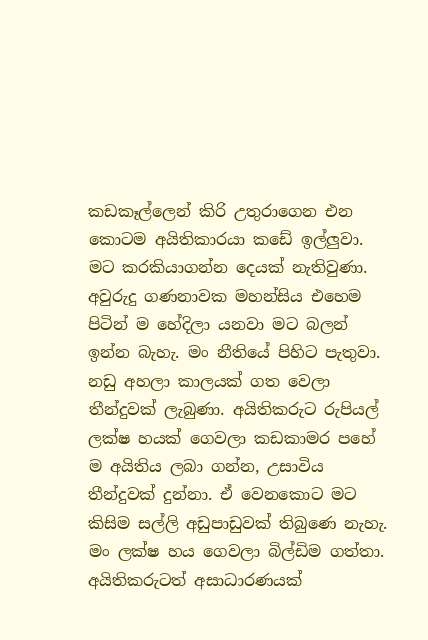කඩකෑල්ලෙන් කිරි උතුරාගෙන එන කොටම අයිතිකාරයා කඩේ ඉල්ලුවා. මට කරකියාගන්න දෙයක් නැතිවුණා. අවුරුදු ගණනාවක මහන්සිය එහෙම පිටින් ම හේදිලා යනවා මට බලන් ඉන්න බැහැ. මං නීතියේ පිහිට පැතුවා. නඩු අහලා කාලයක් ගත වෙලා තීන්දුවක් ලැබුණා. අයිතිකරුට රුපියල් ලක්ෂ හයක් ගෙවලා කඩකාමර පහේ ම අයිතිය ලබා ගන්න, උසාවිය තීන්දුවක් දුන්නා. ඒ වෙනකොට මට කිසිම සල්ලි අඩුපාඩුවක් තිබුණෙ නැහැ. මං ලක්ෂ හය ගෙවලා බිල්ඩිම ගත්තා. අයිතිකරුටත් අසාධාරණයක්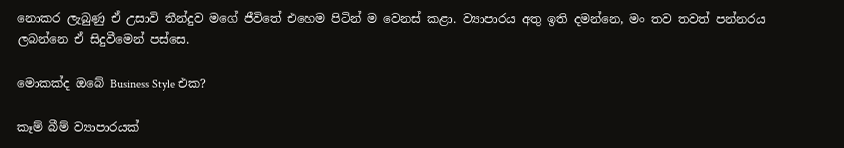නොකර ලැබුණු ඒ උසාවි තීන්දුව මගේ ජීවිතේ එහෙම පිටින් ම වෙනස් කළා. ව්‍යාපාරය අතු ඉති දමන්නෙ, මං තව තවත් පන්නරය ලබන්නෙ ඒ සිදුවීමෙන් පස්සෙ.

මොකක්ද ඔබේ Business Style එක?

කෑම් බීම් ව්‍යාපාරයක්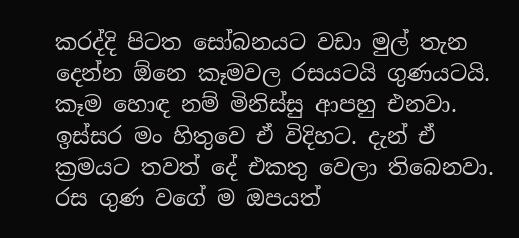කරද්දි පිටත සෝබනයට වඩා මුල් තැන දෙන්න ඕනෙ කෑමවල රසයටයි ගුණයටයි. කෑම හොඳ නම් මිනිස්සු ආපහු එනවා. ඉස්සර මං හිතුවෙ ඒ විදිහට. දැන් ඒ ක්‍රමයට තවත් දේ එකතු වෙලා තිබෙනවා. රස ගුණ වගේ ම ඔපයත්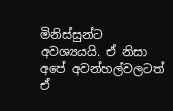මිනිස්සුන්ට අවශ්‍යයයි. ඒ නිසා අපේ අවන්හල්වලටත් ඒ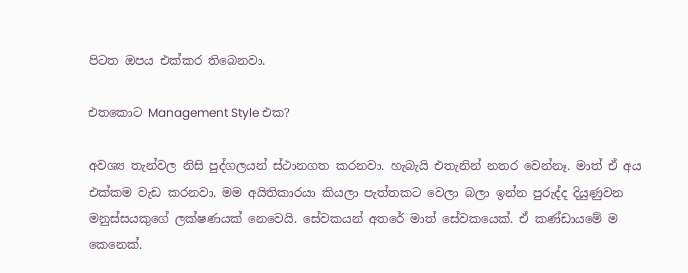පිටත ඔපය එක්කර තිබෙනවා.

එතකොට Management Style එක?

අවශ්‍ය තැන්වල නිසි පුද්ගලයන් ස්ථානගත කරනවා. හැබැයි එතැනින් නතර වෙන්නෑ. මාත් ඒ අය එක්කම වැඩ කරනවා. මම අයිතිකාරයා කියලා පැත්තකට වෙලා බලා ඉන්න පුරුද්ද දියුණුවන මනුස්සයකුගේ ලක්ෂණයක් නෙවෙයි. සේවකයන් අතරේ මාත් සේවකයෙක්. ඒ කණ්ඩායමේ ම කෙනෙක්.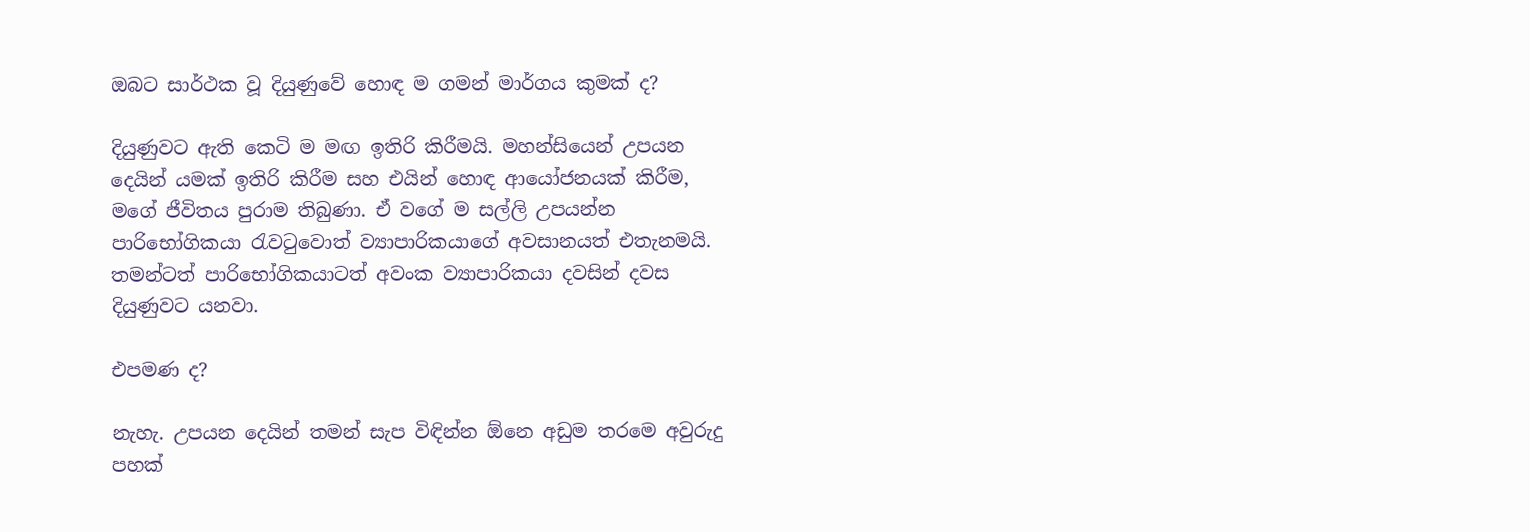ඔබට සාර්ථක වූ දියුණුවේ හොඳ ම ගමන් මාර්ගය කුමක් ද?

දියුණුවට ඇති කෙටි ම මඟ ඉතිරි කිරීමයි. මහන්සියෙන් උපයන දෙයින් යමක් ඉතිරි කිරීම සහ එයින් හොඳ ආයෝජනයක් කිරීම, මගේ ජීවිතය පුරාම තිබුණා. ඒ වගේ ම සල්ලි උපයන්න පාරිභෝගිකයා රැවටුවොත් ව්‍යාපාරිකයාගේ අවසානයත් එතැනමයි. තමන්ටත් පාරිභෝගිකයාටත් අවංක ව්‍යාපාරිකයා දවසින් දවස දියුණුවට යනවා.

එපමණ ද?

නැහැ. උපයන දෙයින් තමන් සැප විඳින්න ඕනෙ අඩුම තරමෙ අවුරුදු පහක්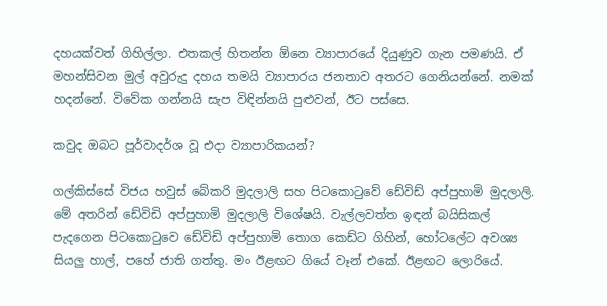දහයක්වත් ගිහිල්ලා. එතකල් හිතන්න ඕනෙ ව්‍යාපාරයේ දියුණුව ගැන පමණයි. ඒ මහන්සිවන මුල් අවුරුදු දහය තමයි ව්‍යාපාරය ජනතාව අතරට ගෙනියන්නේ. නමක් හදන්නේ. විවේක ගන්නයි සැප විඳින්නයි පුළුවන්, ඊට පස්සෙ.

කවුද ඔබට පූර්වාදර්ශ වූ එදා ව්‍යාපාරිකයන්?

ගල්කිස්සේ විජය හවුස් බේකරි මුදලාලි සහ පිටකොටුවේ ඩේවිඩ් අප්පුහාමි මුදලාලි. මේ අතරින් ඩේවිඩි අප්පුහාමි මුදලාලි විශේෂයි. වැල්ලවත්ත ඉඳන් බයිසිකල් පැදගෙන පිටකොටුවෙ ඩේවිඩි අප්පුහාමි තොග ක‍ෙඩ්ට ගිහින්, හෝටලේට අවශ්‍ය සියලු හාල්, පහේ ජාති ගත්තු. මං ඊළඟට ගියේ වෑන් එකේ. ඊළඟට ලොරියේ.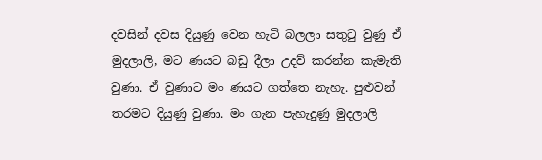දවසින් දවස දියුණු වෙන හැටි බලලා සතුටු වුණු ඒ මුදලාලි, මට ණයට බඩු දීලා උදව් කරන්න කැමැති වුණා. ඒ වුණාට මං ණයට ගත්තෙ නැහැ. පුළුවන් තරමට දියුණු වුණා. මං ගැන පැහැදුණු මුදලාලි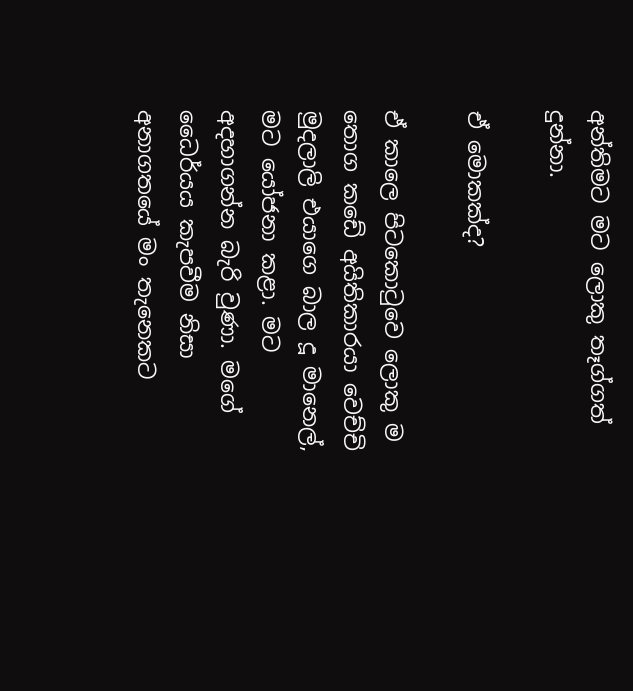අන්තිමට මට ලොකු තෑග්ගත් දුන්නා.

ඒ මොකක්ද?

ඒ කාලෙ පිටකොටුවෙ ලොකු ම තොග කඩේ අයිතිකාරයා වෙච්චි මුදලාලි එයාගෙ බාල දූ මානෙල්, මට යෝජනා කළා. මට අදහාගන්න බැරි වුණා. මගේ ධෛර්යය කැපවීම නිසා අනාගතයේ මං තැනෙකට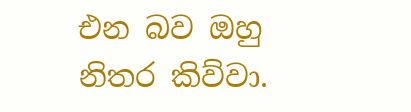එන බව ඔහු නිතර කිව්වා.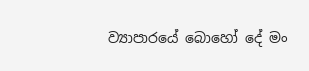ව්‍යාපාරයේ බොහෝ දේ මං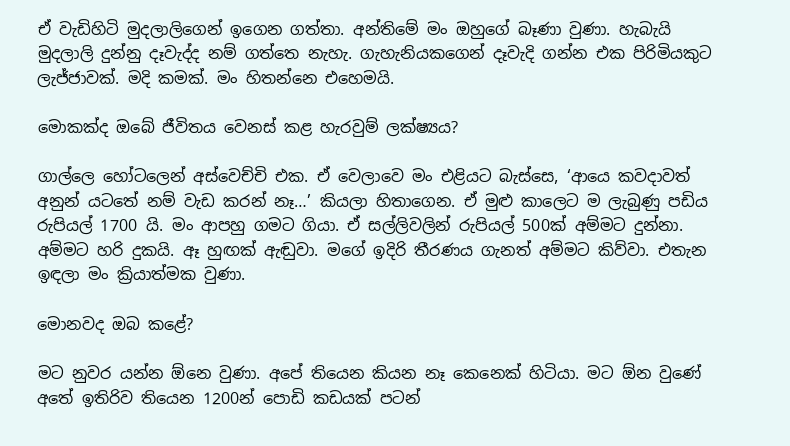ඒ වැඩිහිටි මුදලාලිගෙන් ඉගෙන ගත්තා. අන්තිමේ මං ඔහුගේ බෑණා වුණා. හැබැයි මුදලාලි දුන්නු දෑවැද්ද නම් ගත්තෙ නැහැ. ගැහැනියකගෙන් දෑවැදි ගන්න එක පිරිමියකුට ලැජ්ජාවක්. මදි කමක්. මං හිතන්නෙ එහෙමයි.

මොකක්ද ඔබේ ජීවිතය වෙනස් කළ හැරවුම් ලක්ෂ්‍යය?

ගාල්ලෙ හෝටලෙන් අස්වෙච්චි එක. ඒ වෙලාවෙ මං එළියට බැස්සෙ, ‘ආයෙ කවදාවත් අනුන් යටතේ නම් වැඩ කරන් නෑ…’ කියලා හිතාගෙන. ඒ මුළු කාලෙට ම ලැබුණු පඩිය රුපියල් 1700 යි. මං ආපහු ගමට ගියා. ඒ සල්ලිවලින් රුපියල් 500ක් අම්මට දුන්නා. අම්මට හරි දුකයි. ඈ හුඟක් ඇඬුවා. මගේ ඉදිරි තීරණය ගැනත් අම්මට කිව්වා. එතැන ඉඳලා මං ක්‍රියාත්මක වුණා.

මොනවද ඔබ කළේ?

මට නුවර යන්න ඕනෙ වුණා. අපේ තියෙන කියන නෑ කෙනෙක් හිටියා. මට ඕන වුණේ අතේ ඉතිරිව තියෙන 1200න් පොඩි කඩයක් පටන්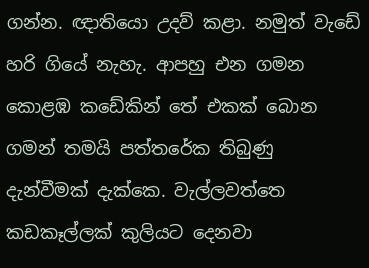ගන්න. ඥාතියො උදව් කළා. නමුත් වැඩේ හරි ගියේ නැහැ. ආපහු එන ගමන කොළඹ කඩේකින් තේ එකක් බොන ගමන් තමයි පත්තරේක තිබුණු දැන්වීමක් දැක්කෙ. වැල්ලවත්තෙ කඩකෑල්ලක් කුලියට දෙනවා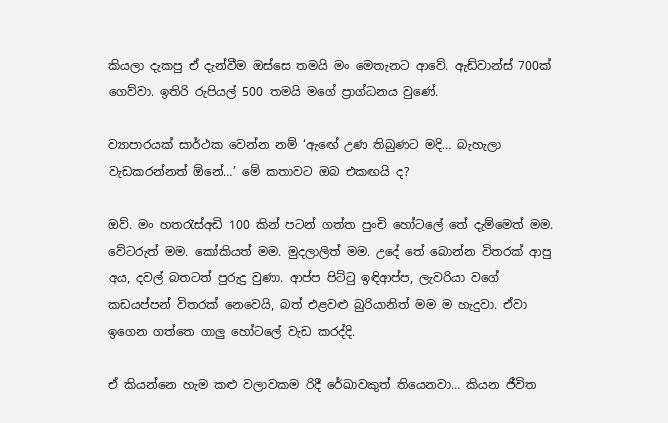කියලා දැකපු ඒ දැන්වීම ඔස්සෙ තමයි මං මෙතැනට ආවේ. ඇඩ්වාන්ස් 700ක් ගෙව්වා. ඉතිරි රුපියල් 500 තමයි මගේ ප්‍රාග්ධනය වුණේ.

ව්‍යාපාරයක් සාර්ථක වෙන්න නම් ‘ඇ‍ඟේ උණ තිබුණට මදි… බැහැලා වැඩකරන්නත් ඕනේ…’ මේ කතාවට ඔබ එකඟයි ද?

ඔව්. මං හතරැස්අඩි 100 කින් පටන් ගත්ත පුංචි හෝටලේ තේ දැම්මෙත් මම. වේටරුත් මම. කෝකියත් මම. මුදලාලිත් මම. උදේ තේ බොන්න විතරක් ආපු අය, දවල් බතටත් පුරුදු වුණා. ආප්ප පිට්ටු ඉඳිආප්ප, ලැවරියා වගේ කඩයප්පන් විතරක් නෙවෙයි, බත් එළවළු බුරියානිත් මම ම හැදුවා. ඒවා ඉගෙන ගත්තෙ ගාලු හෝටලේ වැඩ කරද්දි.

ඒ කියන්නෙ හැම කළු වලාවකම රිදී රේඛාවකුත් තියෙනවා… කියන ජීවිත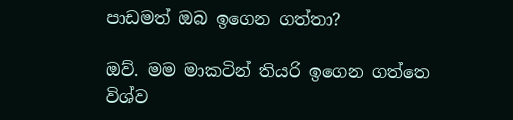පාඩමත් ඔබ ඉගෙන ගත්තා?

ඔව්. මම මාකටින් තියරි ඉගෙන ගත්තෙ විශ්ව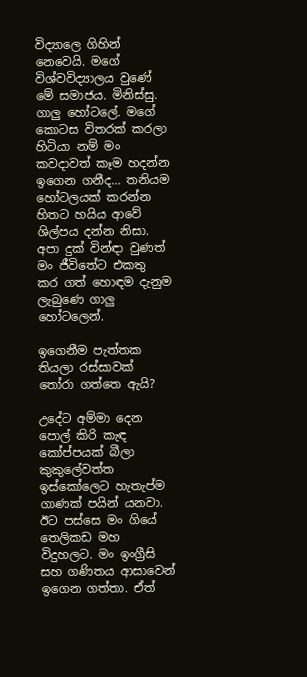විද්‍යාලෙ ගිහින් නෙවෙයි. මගේ විශ්වවිද්‍යාලය වුණේ මේ සමාජය. මිනිස්සු. ගාලු හෝටලේ. මගේ කොටස විතරක් කරලා හිටියා නම් මං කවදාවත් කෑම හදන්න ඉගෙන ගනීද… තනියම හෝටලයක් කරන්න හිතට හයිය ආවේ ශිල්පය දන්න නිසා. අපා දුක් වින්ඳා වුණත් මං ජීවිතේට එකතු කර ගත් හොඳම දැනුම ලැබුණෙ ගාලු හෝටලෙන්.

ඉගෙනීම පැත්තක තියලා රස්සාවක් තෝරා ගත්තෙ ඇයි?

උදේට අම්මා දෙන පොල් කිරි කැඳ කෝප්පයක් බීලා කුකුලේවත්ත ඉස්කෝලෙට හැතැප්ම ගාණක් පයින් යනවා. ඊට පස්සෙ මං ගියේ තෙලිකඩ මහ විදුහලට. මං ඉංග්‍රීසි සහ ගණිතය ආසාවෙන් ඉගෙන ගත්තා. ඒත්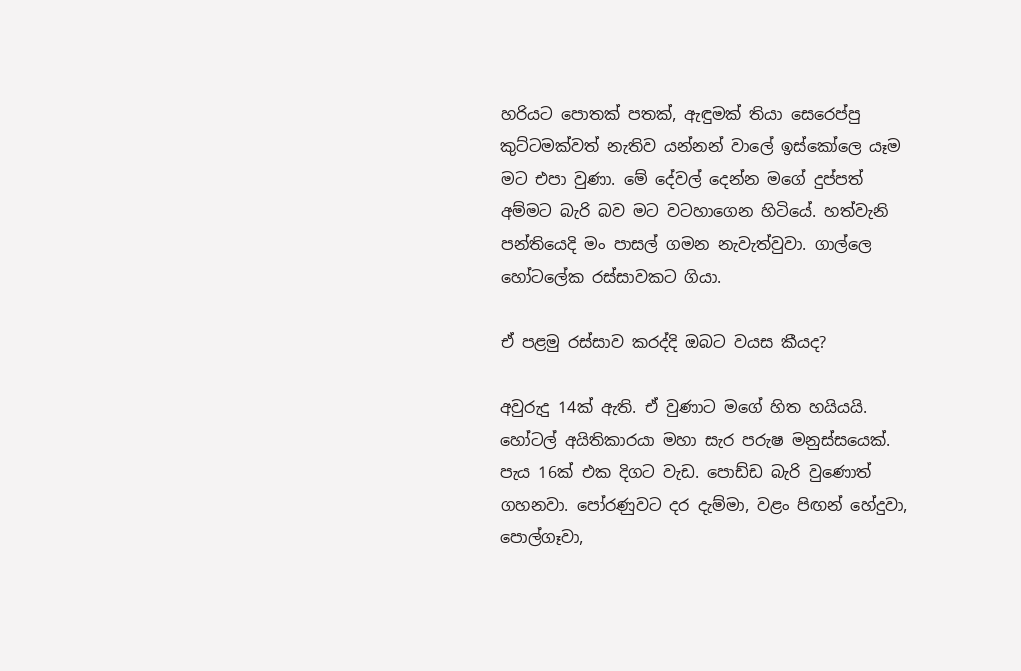හරියට පොතක් පතක්, ඇඳුමක් තියා සෙරෙප්පු කුට්ටමක්වත් නැතිව යන්නන් වාලේ ඉස්කෝලෙ යෑම මට එපා වුණා. මේ දේවල් දෙන්න මගේ දුප්පත් අම්මට බැරි බව මට වටහාගෙන හිටියේ. හත්වැනි පන්තියෙදි මං පාසල් ගමන නැවැත්වුවා. ගාල්ලෙ හෝටලේක රස්සාවකට ගියා.

ඒ පළමු රස්සාව කරද්දි ඔබට වයස කීයද?

අවුරුදු 14ක් ඇති. ඒ වුණාට මගේ හිත හයියයි. හෝටල් අයිතිකාරයා මහා සැර පරුෂ මනුස්සයෙක්. පැය 16ක් එක දිගට වැඩ. පොඩ්ඩ බැරි වුණොත් ගහනවා. පෝරණුවට දර දැම්මා, වළං පිඟන් හේදුවා, පොල්ගෑවා,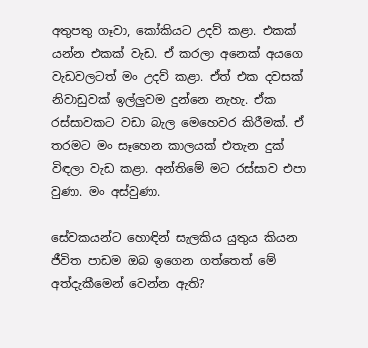අතුපතු ගෑවා, කෝකියට උදව් කළා. එකක් යන්න එකක් වැඩ. ඒ කරලා අනෙක් අයගෙ වැඩවලටත් මං උදව් කළා. ඒත් එක දවසක් නිවාඩුවක් ඉල්ලුවම දුන්නෙ නැහැ. ඒක රස්සාවකට වඩා බැල මෙහෙවර කිරීමක්. ඒ තරමට මං සෑහෙන කාලයක් එතැන දුක් විඳලා වැඩ කළා. අන්තිමේ මට රස්සාව එපා වුණා. මං අස්වුණා.

සේවකයන්ට හොඳින් සැලකිය යුතුය කියන ජීවිත පාඩම ඔබ ඉගෙන ගත්තෙත් මේ අත්දැකීමෙන් වෙන්න ඇති?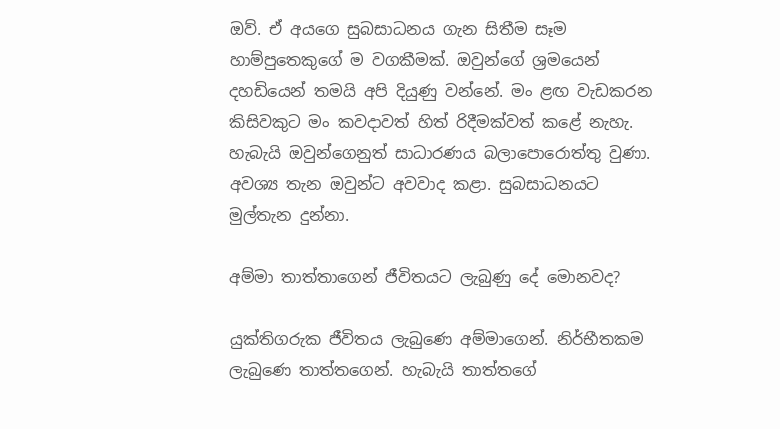ඔව්. ඒ අයගෙ සුබසාධනය ගැන සිතීම සෑම හාම්පුතෙකුගේ ම වගකීමක්. ඔවුන්ගේ ශ්‍රමයෙන් දහඩියෙන් තමයි අපි දියුණු වන්නේ. මං ළඟ වැඩකරන කිසිවකුට මං කවදාවත් හිත් රිදීමක්වත් කළේ නැහැ. හැබැයි ඔවුන්ගෙනුත් සාධාරණය බලාපොරොත්තු වුණා. අවශ්‍ය තැන ඔවුන්ට අවවාද කළා. සුබසාධනයට මුල්තැන දුන්නා.

අම්මා තාත්තාගෙන් ජීවිතයට ලැබුණු දේ මොනවද?

යුක්තිගරුක ජීවිතය ලැබුණෙ අම්මාගෙන්. නිර්භීතකම ලැබුණෙ තාත්තගෙන්. හැබැයි තාත්තගේ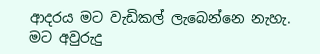ආදරය මට වැඩිකල් ලැබෙන්නෙ නැහැ. මට අවුරුදු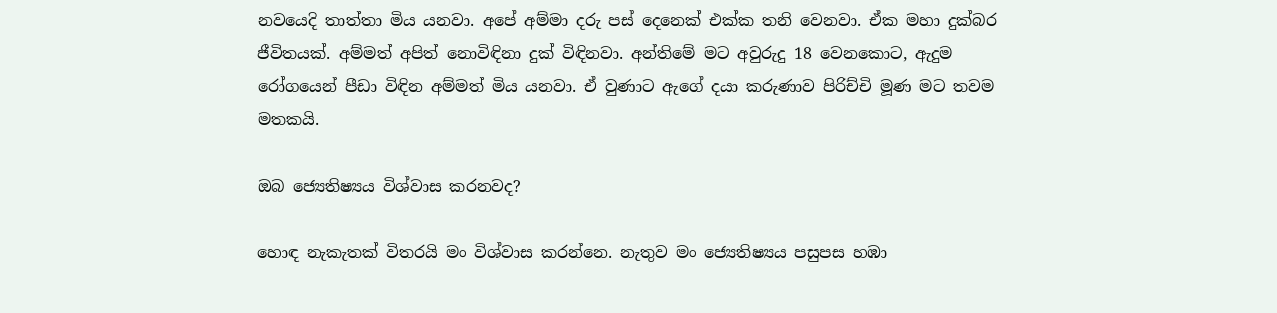නවයෙදි තාත්තා මිය යනවා. අපේ අම්මා දරු පස් දෙනෙක් එක්ක තනි වෙනවා. ඒක මහා දුක්බර ජීවිතයක්. අම්මත් අපිත් නොවිඳිනා දුක් විඳිනවා. අන්තිමේ මට අවුරුදු 18 වෙනකොට, ඇදුම රෝගයෙන් පීඩා විඳින අම්මත් මිය යනවා. ඒ වුණාට ඇගේ දයා කරුණාව පිරිච්චි මූණ මට තවම මතකයි.

ඔබ ජ්‍යෙතිෂ්‍යය විශ්වාස කරනවද?

හොඳ නැකැතක් විතරයි මං විශ්වාස කරන්නෙ. නැතුව මං ජ්‍යෙතිෂ්‍යය පසුපස හඹා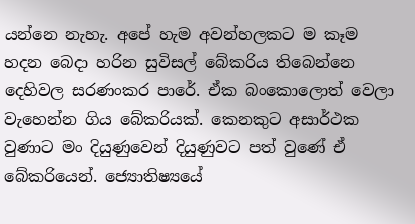යන්නෙ නැහැ. අපේ හැම අවන්හලකට ම කෑම හදන බෙදා හරින සුවිසල් බේකරිය තිබෙන්නෙ දෙහිවල සරණංකර පාරේ. ඒක බංකොලොත් වෙලා වැහෙන්න ගිය බේකරියක්. කෙනකුට අසාර්ථක වුණාට මං දියුණුවෙන් දියුණුවට පත් වුණේ ඒ බේකරියෙන්. ජ්‍යොතිෂ්‍යයේ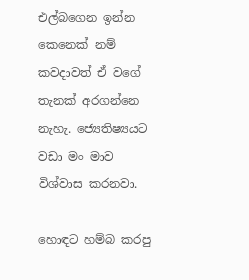එල්බගෙන ඉන්න කෙනෙක් නම් කවදාවත් ඒ වගේ තැනක් අරගන්නෙ නැහැ. ජ්‍යෙතිෂ්‍යයට වඩා මං මාව විශ්වාස කරනවා.

හොඳට හම්බ කරපු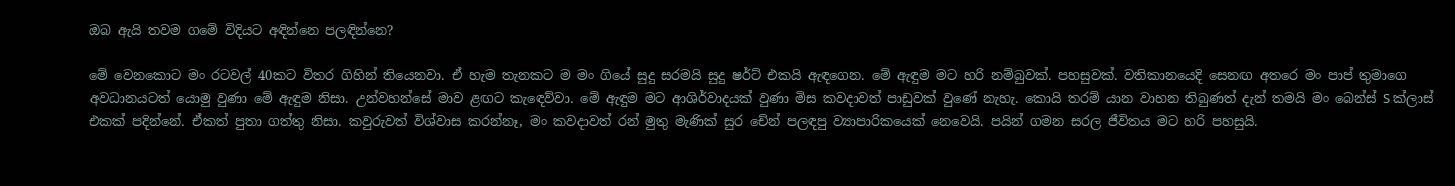ඔබ ඇයි තවම ගමේ විදියට අඳින්නෙ පලඳින්නෙ?

මේ වෙන‍කොට මං රටවල් 40කට විතර ගිහින් තියෙනවා. ඒ හැම තැනකට ම මං ගියේ සුදු සරමයි සුදු ෂර්ට් එකයි ඇඳගෙන. මේ ඇඳුම මට හරි නම්බුවක්. පහසුවක්. වතිකානයෙදි සෙනඟ අතරෙ මං පාප් තුමාගෙ අවධානයටත් යොමු වුණා මේ ඇඳුම නිසා. උන්වහන්සේ මාව ළඟට කැ‍ඳෙව්වා. මේ ඇඳුම මට ආශිර්වාදයක් වුණා මිස කවදාවත් පාඩුවක් වුණේ නැහැ. කොයි තරම් යාන වාහන තිබුණත් දැන් තමයි මං බෙන්ස් S ක්ලාස් එකක් පදින්නේ. ඒකත් පුතා ගත්තු නිසා. කවුරුවත් විශ්වාස කරන්නෑ, මං කවදාවත් රන් මුතු මැණික් සුර චේන් පලඳපු ව්‍යාපාරිකයෙක් නෙවෙයි. පයින් ගමන සරල ජීවිතය මට හරි පහසුයි.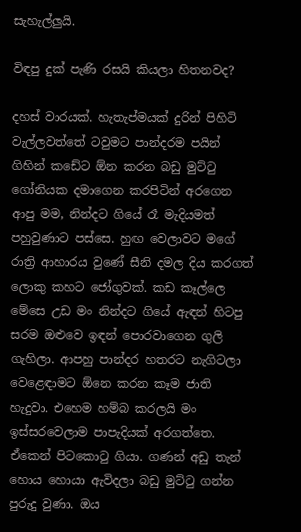සැහැල්ලුයි.

විඳපු දුක් පැණි රසයි කියලා හිතනවද?

දහස් වාරයක්. හැතැප්මයක් දුරින් පිහිටි වැල්ලවත්තේ ටවුමට පාන්දරම පයින් ගිහින් කඩේට ඕන කරන බඩු මුට්ටු ගෝනියක දමාගෙන කරපිටින් අරගෙන ආපු මම, නින්දට ගියේ රෑ මැදියමත් පහුවුණාට පස්සෙ. හුඟ වෙලාවට මගේ රාත්‍රි ආහාරය වුණේ සීනි දමල දිය කරගත් ලොකු කහට ජෝගුවක්. කඩ කෑල්ලෙ මේසෙ උඩ මං නින්දට ගියේ ඇඳන් හිටපු සරම ඔළුවෙ ඉඳන් පොරවාගෙන ගුලි ගැහිලා. ආපහු පාන්දර හතරට නැගිටලා වෙළෙඳාමට ඕනෙ කරන කෑම ජාති හැදුවා. එහෙම හම්බ කරලයි මං ඉස්සරවෙලාම පාපැදියක් අරගත්තෙ. ඒකෙන් පිටකොටු ගියා. ගණන් අඩු තැන් හොය හොයා ඇවිදලා බඩු මුට්ටු ගන්න පුරුදු වුණා. ඔය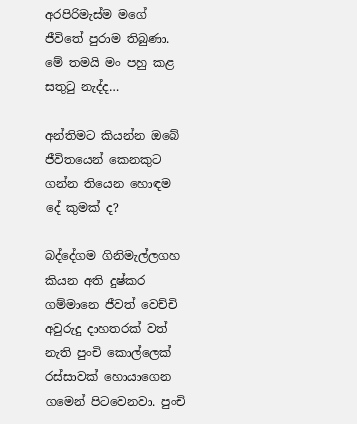අරපිරිමැස්ම මගේ ජීවිතේ පුරාම තිබුණා. මේ තමයි මං පහු කළ සතුටු නැද්ද…

අන්තිමට කියන්න ඔබේ ජීවිතයෙන් කෙනකුට ගන්න තියෙන හොඳම දේ කුමක් ද?

බද්දේගම ගිනිමැල්ලගහ කියන අති දුෂ්කර ගම්මානෙ ජීවත් වෙච්චි අවුරුදු දාහතරක් වත් නැති පුංචි කොල්ලෙක් රස්සාවක් හොයාගෙන ගමෙන් පිටවෙනවා. පුංචි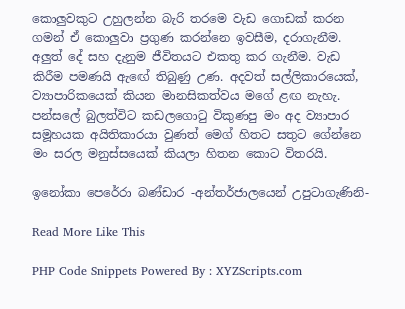කොලුවකුට උහුලන්න බැරි තරමෙ වැඩ ගොඩක් කරන ගමන් ඒ කොලුවා ප්‍රගුණ කරන්නෙ ඉවසීම, දරාගැනීම. අලුත් දේ සහ දැනුම ජීවිතයට එකතු කර ගැනීම. වැඩ කිරීම පමණයි ඇ‍ඟේ තිබුණු උණ. අදවත් සල්ලිකාරයෙක්, ව්‍යාපාරිකයෙක් කියන මානසිකත්වය මගේ ළඟ නැහැ. පන්සලේ බුලත්විට කඩලගොටු විකුණපු මං අද ව්‍යාපාර සමූහයක අයිතිකාරයා වුණත් ම‍ෙග් හිතට සතුට ගේන්නෙ මං සරල මනුස්සයෙක් කියලා හිතන කොට විතරයි.

ඉනෝකා පෙරේරා බණ්ඩාර -අන්තර්ජාලයෙන් උපුටාගැණිනි-

Read More Like This

PHP Code Snippets Powered By : XYZScripts.com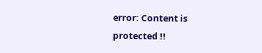error: Content is protected !!